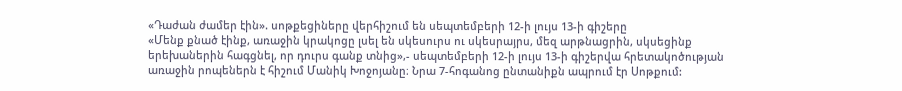«Դաժան ժամեր էին». սոթքեցիները վերհիշում են սեպտեմբերի 12-ի լույս 13-ի գիշերը
«Մենք քնած էինք, առաջին կրակոցը լսել են սկեսուրս ու սկեսրայրս, մեզ արթնացրին, սկսեցինք երեխաներին հագցնել, որ դուրս գանք տնից»,- սեպտեմբերի 12-ի լույս 13-ի գիշերվա հրետակոծության առաջին րոպեներն է հիշում Մանիկ Խոջոյանը։ Նրա 7-հոգանոց ընտանիքն ապրում էր Սոթքում: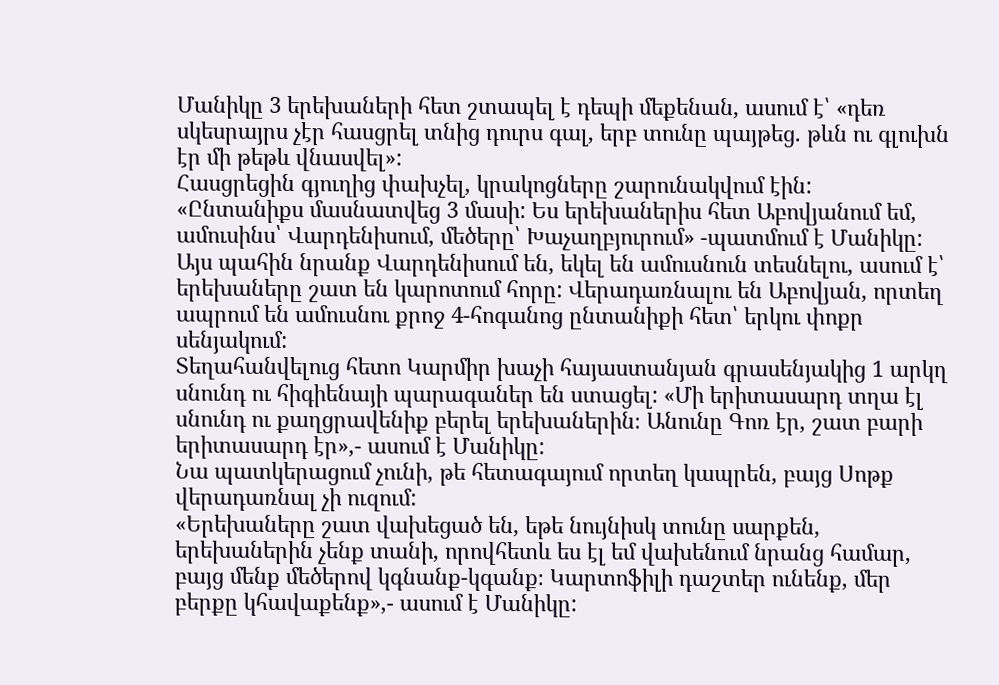Մանիկը 3 երեխաների հետ շտապել է դեպի մեքենան, ասում է՝ «դեռ սկեսրայրս չէր հասցրել տնից դուրս գալ, երբ տունը պայթեց. թևն ու գլուխն էր մի թեթև վնասվել»:
Հասցրեցին գյուղից փախչել, կրակոցները շարունակվում էին:
«Ընտանիքս մասնատվեց 3 մասի: Ես երեխաներիս հետ Աբովյանում եմ, ամուսինս՝ Վարդենիսում, մեծերը՝ Խաչաղբյուրում» -պատմում է Մանիկը:
Այս պահին նրանք Վարդենիսում են, եկել են ամուսնուն տեսնելու, ասում է՝ երեխաները շատ են կարոտում հորը: Վերադառնալու են Աբովյան, որտեղ ապրում են ամուսնու քրոջ 4-հոգանոց ընտանիքի հետ՝ երկու փոքր սենյակում:
Տեղահանվելուց հետո Կարմիր խաչի հայաստանյան գրասենյակից 1 արկղ սնունդ ու հիգիենայի պարագաներ են ստացել: «Մի երիտասարդ տղա էլ սնունդ ու քաղցրավենիք բերել երեխաներին։ Անունը Գոռ էր, շատ բարի երիտասարդ էր»,- ասում է Մանիկը:
Նա պատկերացում չունի, թե հետագայում որտեղ կապրեն, բայց Սոթք վերադառնալ չի ուզում:
«Երեխաները շատ վախեցած են, եթե նույնիսկ տունը սարքեն, երեխաներին չենք տանի, որովհետև ես էլ եմ վախենում նրանց համար, բայց մենք մեծերով կգնանք-կգանք։ Կարտոֆիլի դաշտեր ունենք, մեր բերքը կհավաքենք»,- ասում է Մանիկը: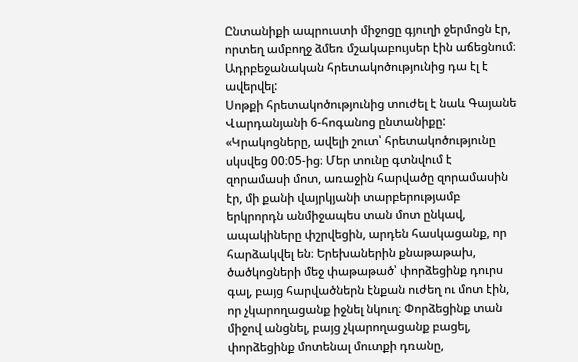Ընտանիքի ապրուստի միջոցը գյուղի ջերմոցն էր, որտեղ ամբողջ ձմեռ մշակաբույսեր էին աճեցնում։ Ադրբեջանական հրետակոծությունից դա էլ է ավերվել:
Սոթքի հրետակոծությունից տուժել է նաև Գայանե Վարդանյանի 6-հոգանոց ընտանիքը:
«Կրակոցները, ավելի շուտ՝ հրետակոծությունը սկսվեց 00։05-ից։ Մեր տունը գտնվում է զորամասի մոտ, առաջին հարվածը զորամասին էր, մի քանի վայրկյանի տարբերությամբ երկրորդն անմիջապես տան մոտ ընկավ, ապակիները փշրվեցին, արդեն հասկացանք, որ հարձակվել են։ Երեխաներին քնաթաթախ, ծածկոցների մեջ փաթաթած՝ փորձեցինք դուրս գալ, բայց հարվածներն էնքան ուժեղ ու մոտ էին, որ չկարողացանք իջնել նկուղ։ Փորձեցինք տան միջով անցնել, բայց չկարողացանք բացել, փորձեցինք մոտենալ մուտքի դռանը,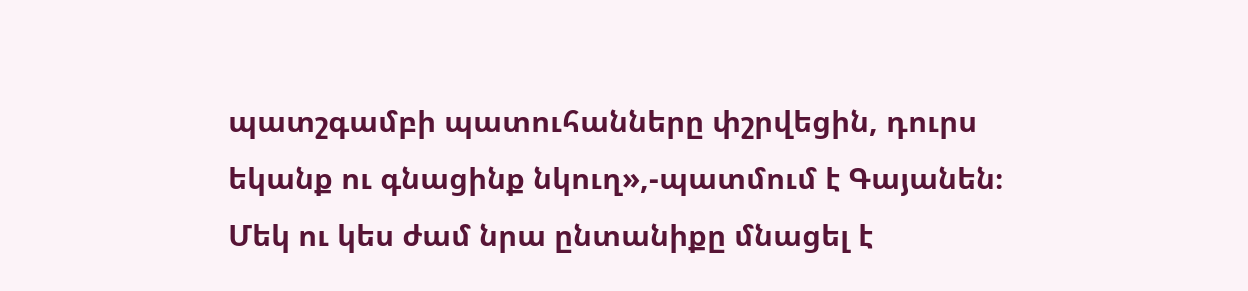պատշգամբի պատուհանները փշրվեցին, դուրս եկանք ու գնացինք նկուղ»,-պատմում է Գայանեն։
Մեկ ու կես ժամ նրա ընտանիքը մնացել է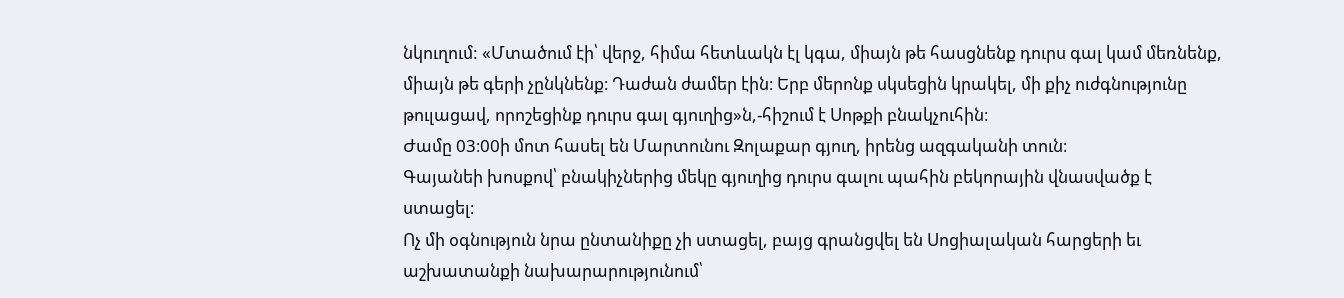նկուղում: «Մտածում էի՝ վերջ, հիմա հետևակն էլ կգա, միայն թե հասցնենք դուրս գալ կամ մեռնենք, միայն թե գերի չընկնենք։ Դաժան ժամեր էին։ Երբ մերոնք սկսեցին կրակել, մի քիչ ուժգնությունը թուլացավ, որոշեցինք դուրս գալ գյուղից»ն,-հիշում է Սոթքի բնակչուհին։
Ժամը 03։00ի մոտ հասել են Մարտունու Զոլաքար գյուղ, իրենց ազգականի տուն։
Գայանեի խոսքով՝ բնակիչներից մեկը գյուղից դուրս գալու պահին բեկորային վնասվածք է ստացել։
Ոչ մի օգնություն նրա ընտանիքը չի ստացել, բայց գրանցվել են Սոցիալական հարցերի եւ աշխատանքի նախարարությունում՝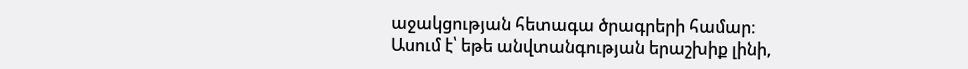աջակցության հետագա ծրագրերի համար։
Ասում է՝ եթե անվտանգության երաշխիք լինի,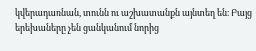կվերադառնան, տունն ու աշխատանքն այնտեղ են։ Բայց երեխաները չեն ցանկանում նորից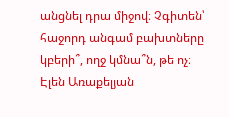անցնել դրա միջով։ Չգիտեն՝ հաջորդ անգամ բախտները կբերի՞, ողջ կմնա՞ն, թե ոչ։
Էլեն Առաքելյան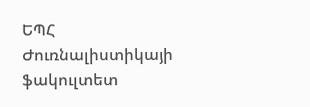ԵՊՀ Ժուռնալիստիկայի ֆակուլտետ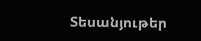Տեսանյութեր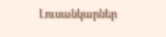Լուսանկարներ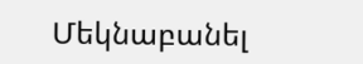Մեկնաբանել